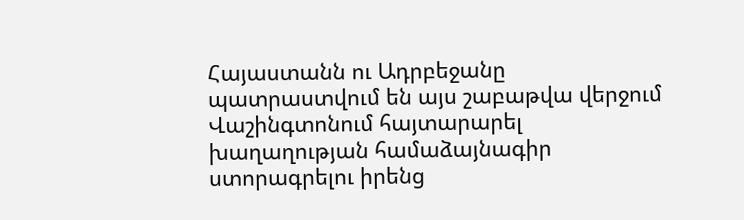Հայաստանն ու Ադրբեջանը պատրաստվում են այս շաբաթվա վերջում Վաշինգտոնում հայտարարել խաղաղության համաձայնագիր ստորագրելու իրենց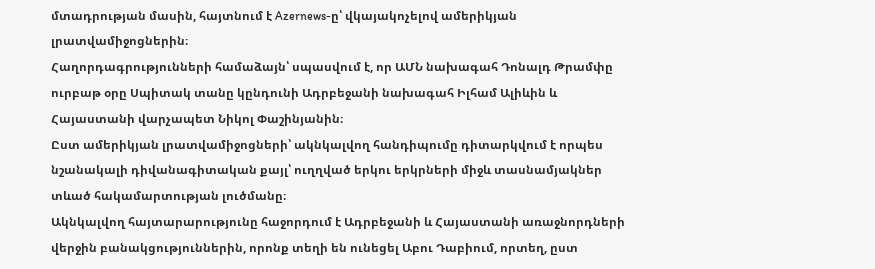մտադրության մասին, հայտնում է Azernews-ը՝ վկայակոչելով ամերիկյան լրատվամիջոցներին։
Հաղորդագրությունների համաձայն՝ սպասվում է, որ ԱՄՆ նախագահ Դոնալդ Թրամփը ուրբաթ օրը Սպիտակ տանը կընդունի Ադրբեջանի նախագահ Իլհամ Ալիևին և Հայաստանի վարչապետ Նիկոլ Փաշինյանին։
Ըստ ամերիկյան լրատվամիջոցների՝ ակնկալվող հանդիպումը դիտարկվում է որպես նշանակալի դիվանագիտական քայլ՝ ուղղված երկու երկրների միջև տասնամյակներ տևած հակամարտության լուծմանը։
Ակնկալվող հայտարարությունը հաջորդում է Ադրբեջանի և Հայաստանի առաջնորդների վերջին բանակցություններին, որոնք տեղի են ունեցել Աբու Դաբիում, որտեղ, ըստ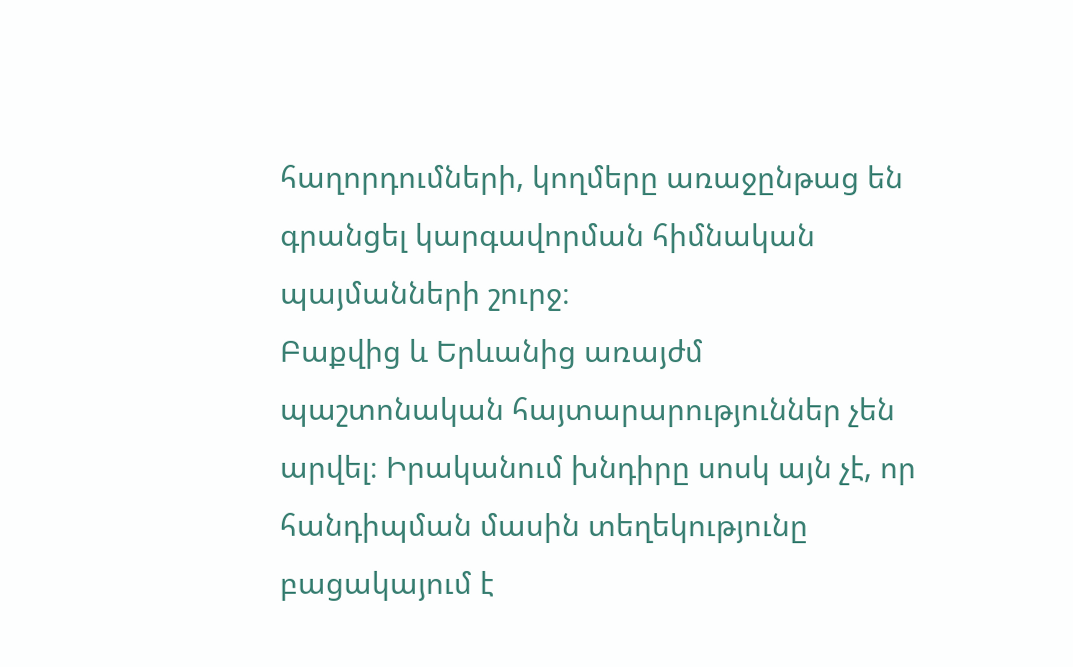հաղորդումների, կողմերը առաջընթաց են գրանցել կարգավորման հիմնական պայմանների շուրջ։
Բաքվից և Երևանից առայժմ պաշտոնական հայտարարություններ չեն արվել։ Իրականում խնդիրը սոսկ այն չէ, որ հանդիպման մասին տեղեկությունը բացակայում է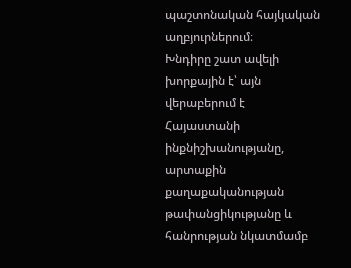պաշտոնական հայկական աղբյուրներում։
Խնդիրը շատ ավելի խորքային է՝ այն վերաբերում է Հայաստանի ինքնիշխանությանը, արտաքին քաղաքականության թափանցիկությանը և հանրության նկատմամբ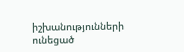իշխանությունների ունեցած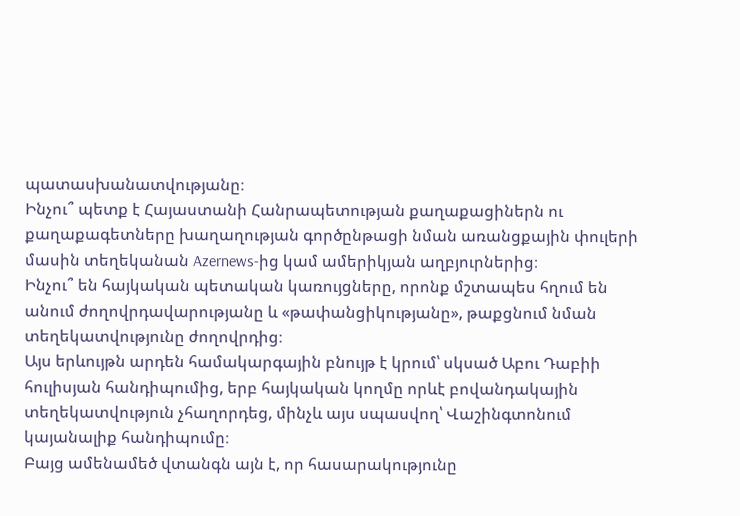պատասխանատվությանը։
Ինչու՞ պետք է Հայաստանի Հանրապետության քաղաքացիներն ու քաղաքագետները խաղաղության գործընթացի նման առանցքային փուլերի մասին տեղեկանան Azernews-ից կամ ամերիկյան աղբյուրներից։
Ինչու՞ են հայկական պետական կառույցները, որոնք մշտապես հղում են անում ժողովրդավարությանը և «թափանցիկությանը», թաքցնում նման տեղեկատվությունը ժողովրդից։
Այս երևույթն արդեն համակարգային բնույթ է կրում՝ սկսած Աբու Դաբիի հուլիսյան հանդիպումից, երբ հայկական կողմը որևէ բովանդակային տեղեկատվություն չհաղորդեց, մինչև այս սպասվող՝ Վաշինգտոնում կայանալիք հանդիպումը։
Բայց ամենամեծ վտանգն այն է, որ հասարակությունը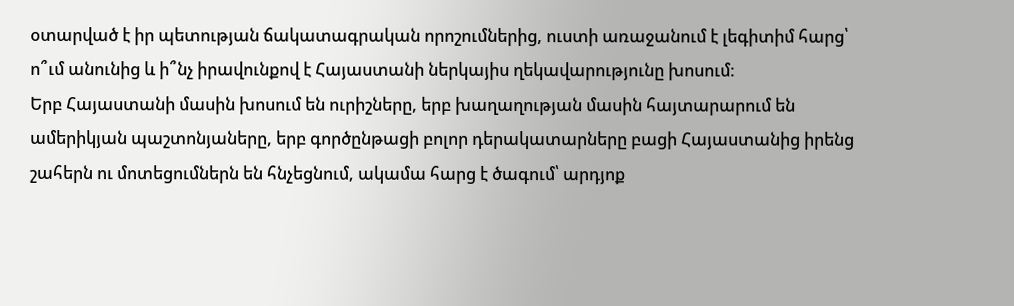օտարված է իր պետության ճակատագրական որոշումներից, ուստի առաջանում է լեգիտիմ հարց՝ ո՞ւմ անունից և ի՞նչ իրավունքով է Հայաստանի ներկայիս ղեկավարությունը խոսում։
Երբ Հայաստանի մասին խոսում են ուրիշները, երբ խաղաղության մասին հայտարարում են ամերիկյան պաշտոնյաները, երբ գործընթացի բոլոր դերակատարները բացի Հայաստանից իրենց շահերն ու մոտեցումներն են հնչեցնում, ակամա հարց է ծագում՝ արդյոք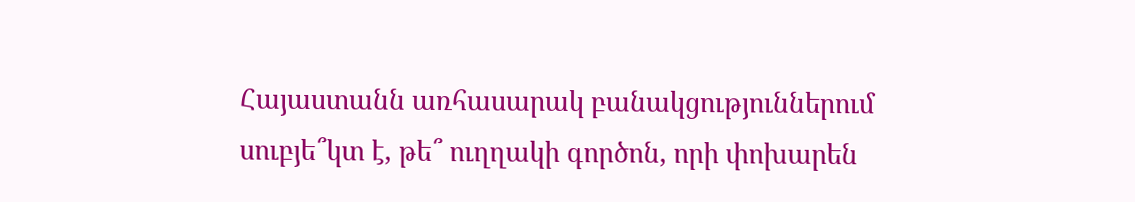Հայաստանն առհասարակ բանակցություններում սուբյե՞կտ է, թե՞ ուղղակի գործոն, որի փոխարեն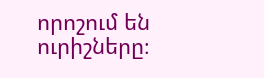որոշում են ուրիշները։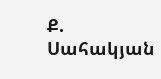Ք. Սահակյան